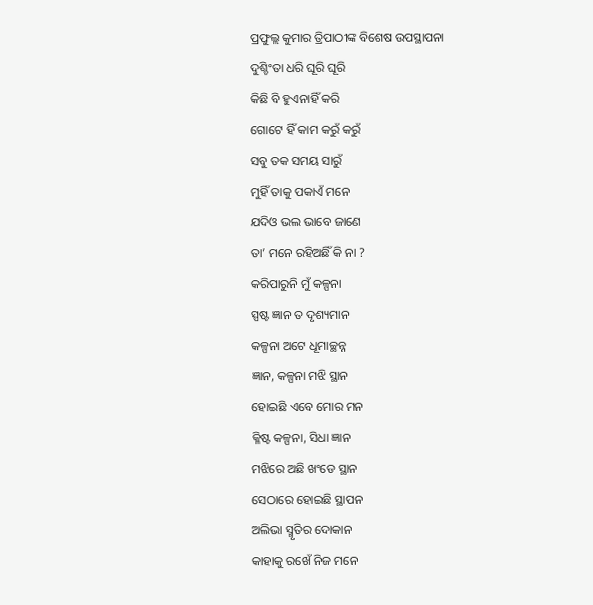ପ୍ରଫୁଲ୍ଲ କୁମାର ତ୍ରିପାଠୀଙ୍କ ବିଶେଷ ଉପସ୍ଥାପନା
ଦୁଶ୍ଚିଂତା ଧରି ଘୂରି ଘୂରି
କିଛି ବି ହୁଏନାହିଁ କରି
ଗୋଟେ ହିଁ କାମ କରୁଁ କରୁଁ
ସବୁ ତକ ସମୟ ସାରୁଁ
ମୁହିଁ ତାକୁ ପକାଏଁ ମନେ
ଯଦିଓ ଭଲ ଭାବେ ଜାଣେ
ତା’ ମନେ ରହିଅଛିଁ କି ନା ?
କରିପାରୁନି ମୁଁ କଳ୍ପନା
ସ୍ପଷ୍ଟ ଜ୍ଞାନ ତ ଦୃଶ୍ୟମାନ
କଳ୍ପନା ଅଟେ ଧୂମାଚ୍ଛନ୍ନ
ଜ୍ଞାନ, କଳ୍ପନା ମଝି ସ୍ଥାନ
ହୋଇଛି ଏବେ ମୋର ମନ
କ୍ଳିଷ୍ଟ କଳ୍ପନା, ସିଧା ଜ୍ଞାନ
ମଝିରେ ଅଛି ଖଂଡେ ସ୍ଥାନ
ସେଠାରେ ହୋଇଛି ସ୍ଥାପନ
ଅଲିଭା ସ୍ମୃତିର ଦୋକାନ
କାହାକୁ ରଖେଁ ନିଜ ମନେ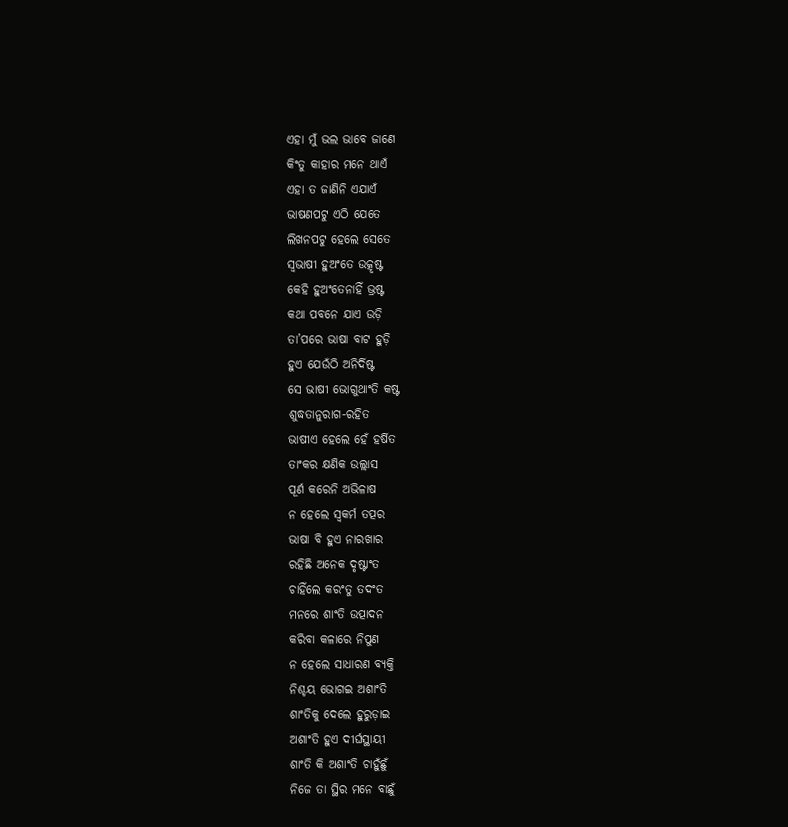ଏହା ମୁଁ ଭଲ ଭାବେ ଜାଣେ
କିଂତୁ କାହାର ମନେ ଥାଏଁ
ଏହା ତ ଜାଣିନି ଏଯାଏଁ
ଭାଷଣପଟୁ ଏଠି ଯେତେ
ଲିଖନପଟୁ ହେଲେ ସେତେ
ସ୍ବଭାଷୀ ହୁଅଂତେ ଉତ୍କୃଷ୍ଟ
କେହି ହୁଅଂତେନାହିଁ ଭ୍ରଷ୍ଟ
କଥା ପବନେ ଯାଏ ଉଡ଼ି
ତା’ପରେ ଭାଷା ବାଟ ହୁଡ଼ି
ହୁଏ ଯେଉଁଠି ଅନିର୍ଦିଷ୍ଟ
ସେ ଭାଷୀ ଭୋଗୁଥାଂତି କଷ୍ଟ
ଶୁଦ୍ଧତାନୁରାଗ-ରହିତ
ଭାଷୀଏ ହେଲେ ହେଁ ହର୍ଷିତ
ତାଂକର କ୍ଷଣିକ ଉଲ୍ଲାସ
ପୂର୍ଣ କରେନି ଅଭିଳାଷ
ନ ହେଲେ ସ୍ବକର୍ମ ତତ୍ପର
ଭାଷା ବି ହୁଏ ନାରଖାର
ରହିଛି ଅନେକ ଦୃଷ୍ଟାଂତ
ଚାହିଁଲେ କରଂତୁ ତଦଂତ
ମନରେ ଶାଂତି ଉତ୍ପାଦନ
କରିବା କଳାରେ ନିପୁଣ
ନ ହେଲେ ସାଧାରଣ ବ୍ୟକ୍ତି
ନିଶ୍ଚୟ ଭୋଗଇ ଅଶାଂତି
ଶାଂତିକୁ ଦେଲେ ହୁରୁଡ଼ାଇ
ଅଶାଂତି ହୁଏ ଦୀର୍ଘସ୍ଥାୟୀ
ଶାଂତି କି ଅଶାଂତି ଚାହୁଁଛୁଁ
ନିଜେ ତା ସ୍ଥିର ମନେ ବାଛୁଁ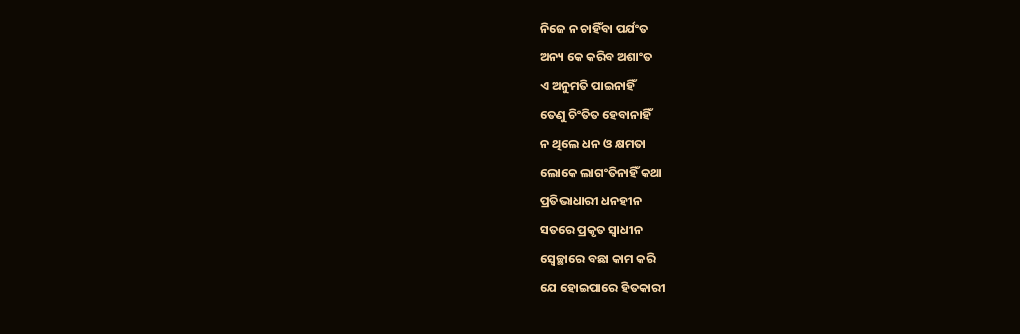ନିଜେ ନ ଚାହିଁବା ପର୍ଯଂତ
ଅନ୍ୟ କେ କରିବ ଅଶାଂତ
ଏ ଅନୁମତି ପାଇନାହିଁ
ତେଣୁ ଚିଂତିତ ହେବାନାହିଁ
ନ ଥିଲେ ଧନ ଓ କ୍ଷମତା
ଲୋକେ ଲାଗଂତିନାହିଁ କଥା
ପ୍ରତିଭାଧାରୀ ଧନହୀନ
ସତରେ ପ୍ରକୃତ ସ୍ବାଧୀନ
ସ୍ବେଚ୍ଛାରେ ବଛା କାମ କରି
ଯେ ହୋଇପାରେ ହିତକାରୀ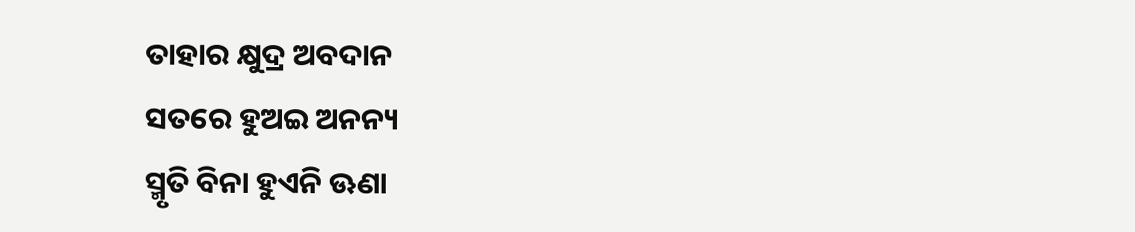ତାହାର କ୍ଷୁଦ୍ର ଅବଦାନ
ସତରେ ହୁଅଇ ଅନନ୍ୟ
ସ୍ମୃତି ବିନା ହୁଏନି ଊଣା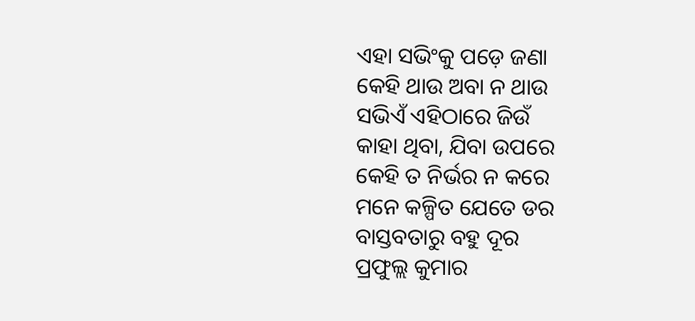ଏହା ସଭିଂକୁ ପଡ଼େ ଜଣା
କେହି ଥାଉ ଅବା ନ ଥାଉ
ସଭିଏଁ ଏହିଠାରେ ଜିଉଁ
କାହା ଥିବା, ଯିବା ଉପରେ
କେହି ତ ନିର୍ଭର ନ କରେ
ମନେ କଳ୍ପିତ ଯେତେ ଡର
ବାସ୍ତବତାରୁ ବହୁ ଦୂର
ପ୍ରଫୁଲ୍ଲ କୁମାର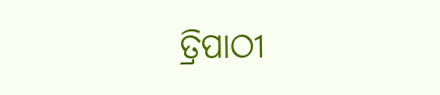ତ୍ରିପାଠୀ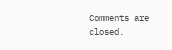Comments are closed.